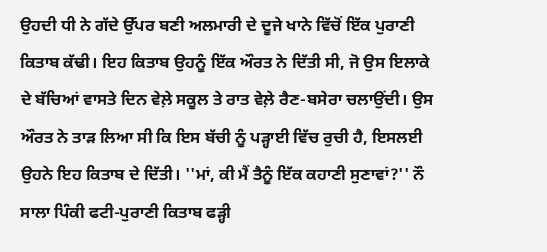ਉਹਦੀ ਧੀ ਨੇ ਗੱਦੇ ਉੱਪਰ ਬਣੀ ਅਲਮਾਰੀ ਦੇ ਦੂਜੇ ਖਾਨੇ ਵਿੱਚੋਂ ਇੱਕ ਪੁਰਾਣੀ ਕਿਤਾਬ ਕੱਢੀ। ਇਹ ਕਿਤਾਬ ਉਹਨੂੰ ਇੱਕ ਔਰਤ ਨੇ ਦਿੱਤੀ ਸੀ, ਜੋ ਉਸ ਇਲਾਕੇ ਦੇ ਬੱਚਿਆਂ ਵਾਸਤੇ ਦਿਨ ਵੇਲ਼ੇ ਸਕੂਲ ਤੇ ਰਾਤ ਵੇਲ਼ੇ ਰੈਣ-ਬਸੇਰਾ ਚਲਾਉਂਦੀ। ਉਸ ਔਰਤ ਨੇ ਤਾੜ ਲਿਆ ਸੀ ਕਿ ਇਸ ਬੱਚੀ ਨੂੰ ਪੜ੍ਹਾਈ ਵਿੱਚ ਰੁਚੀ ਹੈ, ਇਸਲਈ ਉਹਨੇ ਇਹ ਕਿਤਾਬ ਦੇ ਦਿੱਤੀ। ''ਮਾਂ, ਕੀ ਮੈਂ ਤੈਨੂੰ ਇੱਕ ਕਹਾਣੀ ਸੁਣਾਵਾਂ?'' ਨੌ ਸਾਲਾ ਪਿੰਕੀ ਫਟੀ-ਪੁਰਾਣੀ ਕਿਤਾਬ ਫੜ੍ਹੀ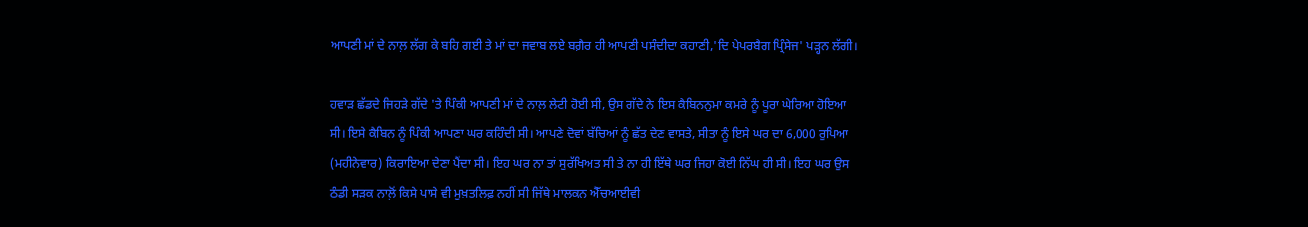ਆਪਣੀ ਮਾਂ ਦੇ ਨਾਲ਼ ਲੱਗ ਕੇ ਬਹਿ ਗਈ ਤੇ ਮਾਂ ਦਾ ਜਵਾਬ ਲਏ ਬਗ਼ੈਰ ਹੀ ਆਪਣੀ ਪਸੰਦੀਦਾ ਕਹਾਣੀ,'ਦਿ ਪੇਪਰਬੈਗ ਪ੍ਰਿੰਸੇਜ' ਪੜ੍ਹਨ ਲੱਗੀ।

ਹਵਾੜ ਛੱਡਦੇ ਜਿਹੜੇ ਗੱਦੇ 'ਤੇ ਪਿੰਕੀ ਆਪਣੀ ਮਾਂ ਦੇ ਨਾਲ਼ ਲੇਟੀ ਹੋਈ ਸੀ, ਉਸ ਗੱਦੇ ਨੇ ਇਸ ਕੈਬਿਨਨੁਮਾ ਕਮਰੇ ਨੂੰ ਪੂਰਾ ਘੇਰਿਆ ਹੋਇਆ ਸੀ। ਇਸੇ ਕੈਬਿਨ ਨੂੰ ਪਿੰਕੀ ਆਪਣਾ ਘਰ ਕਹਿੰਦੀ ਸੀ। ਆਪਣੇ ਦੋਵਾਂ ਬੱਚਿਆਂ ਨੂੰ ਛੱਤ ਦੇਣ ਵਾਸਤੇ, ਸੀਤਾ ਨੂੰ ਇਸੇ ਘਰ ਦਾ 6,000 ਰੁਪਿਆ (ਮਹੀਨੇਵਾਰ) ਕਿਰਾਇਆ ਦੇਣਾ ਪੈਂਦਾ ਸੀ। ਇਹ ਘਰ ਨਾ ਤਾਂ ਸੁਰੱਖਿਅਤ ਸੀ ਤੇ ਨਾ ਹੀ ਇੱਥੇ ਘਰ ਜਿਹਾ ਕੋਈ ਨਿੱਘ ਹੀ ਸੀ। ਇਹ ਘਰ ਉਸ ਠੰਡੀ ਸੜਕ ਨਾਲ਼ੋਂ ਕਿਸੇ ਪਾਸੇ ਵੀ ਮੁਖ਼ਤਲਿਫ਼ ਨਹੀਂ ਸੀ ਜਿੱਥੇ ਮਾਲਕਨ ਐੱਚਆਈਵੀ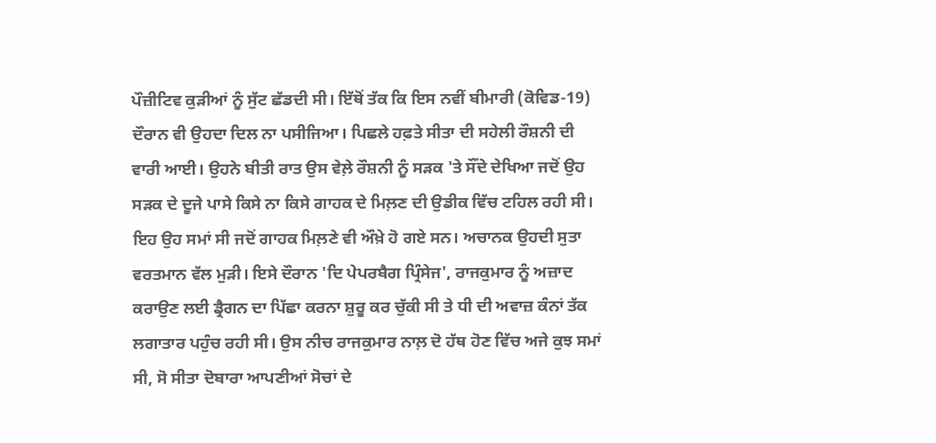ਪੌਜ਼ੀਟਿਵ ਕੁੜੀਆਂ ਨੂੰ ਸੁੱਟ ਛੱਡਦੀ ਸੀ। ਇੱਥੋਂ ਤੱਕ ਕਿ ਇਸ ਨਵੀਂ ਬੀਮਾਰੀ (ਕੋਵਿਡ-19) ਦੌਰਾਨ ਵੀ ਉਹਦਾ ਦਿਲ ਨਾ ਪਸੀਜਿਆ। ਪਿਛਲੇ ਹਫ਼ਤੇ ਸੀਤਾ ਦੀ ਸਹੇਲੀ ਰੌਸ਼ਨੀ ਦੀ ਵਾਰੀ ਆਈ। ਉਹਨੇ ਬੀਤੀ ਰਾਤ ਉਸ ਵੇਲ਼ੇ ਰੌਸ਼ਨੀ ਨੂੰ ਸੜਕ 'ਤੇ ਸੌਂਦੇ ਦੇਖਿਆ ਜਦੋਂ ਉਹ ਸੜਕ ਦੇ ਦੂਜੇ ਪਾਸੇ ਕਿਸੇ ਨਾ ਕਿਸੇ ਗਾਹਕ ਦੇ ਮਿਲ਼ਣ ਦੀ ਉਡੀਕ ਵਿੱਚ ਟਹਿਲ ਰਹੀ ਸੀ। ਇਹ ਉਹ ਸਮਾਂ ਸੀ ਜਦੋਂ ਗਾਹਕ ਮਿਲ਼ਣੇ ਵੀ ਔਖ਼ੇ ਹੋ ਗਏ ਸਨ। ਅਚਾਨਕ ਉਹਦੀ ਸੁਤਾ ਵਰਤਮਾਨ ਵੱਲ ਮੁੜੀ। ਇਸੇ ਦੌਰਾਨ 'ਦਿ ਪੇਪਰਬੈਗ ਪ੍ਰਿੰਸੇਜ', ਰਾਜਕੁਮਾਰ ਨੂੰ ਅਜ਼ਾਦ ਕਰਾਉਣ ਲਈ ਡ੍ਰੈਗਨ ਦਾ ਪਿੱਛਾ ਕਰਨਾ ਸ਼ੁਰੂ ਕਰ ਚੁੱਕੀ ਸੀ ਤੇ ਧੀ ਦੀ ਅਵਾਜ਼ ਕੰਨਾਂ ਤੱਕ ਲਗਾਤਾਰ ਪਹੁੰਚ ਰਹੀ ਸੀ। ਉਸ ਨੀਚ ਰਾਜਕੁਮਾਰ ਨਾਲ਼ ਦੋ ਹੱਥ ਹੋਣ ਵਿੱਚ ਅਜੇ ਕੁਝ ਸਮਾਂ ਸੀ, ਸੋ ਸੀਤਾ ਦੋਬਾਰਾ ਆਪਣੀਆਂ ਸੋਚਾਂ ਦੇ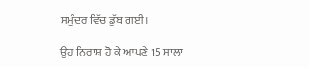ਸਮੁੰਦਰ ਵਿੱਚ ਡੁੱਬ ਗਈ।

ਉਹ ਨਿਰਾਸ਼ ਹੋ ਕੇ ਆਪਣੇ 15 ਸਾਲਾ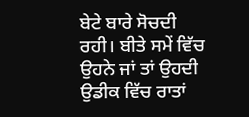ਬੇਟੇ ਬਾਰੇ ਸੋਚਦੀ ਰਹੀ। ਬੀਤੇ ਸਮੇਂ ਵਿੱਚ ਉਹਨੇ ਜਾਂ ਤਾਂ ਉਹਦੀ ਉਡੀਕ ਵਿੱਚ ਰਾਤਾਂ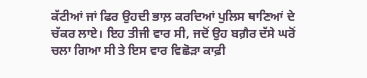ਕੱਟੀਆਂ ਜਾਂ ਫਿਰ ਉਹਦੀ ਭਾਲ਼ ਕਰਦਿਆਂ ਪੁਲਿਸ ਥਾਣਿਆਂ ਦੇ ਚੱਕਰ ਲਾਏ। ਇਹ ਤੀਜੀ ਵਾਰ ਸੀ, ਜਦੋਂ ਉਹ ਬਗ਼ੈਰ ਦੱਸੇ ਘਰੋਂ ਚਲਾ ਗਿਆ ਸੀ ਤੇ ਇਸ ਵਾਰ ਵਿਛੋੜਾ ਕਾਫ਼ੀ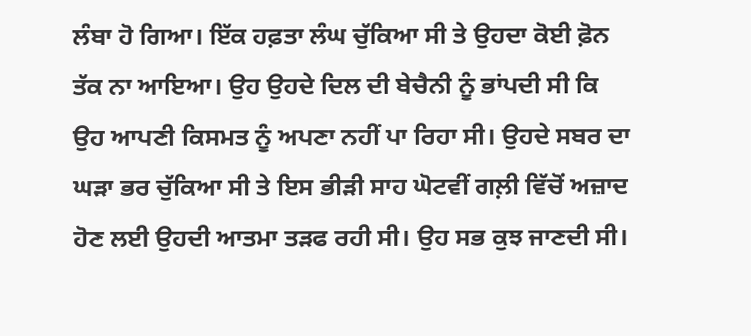ਲੰਬਾ ਹੋ ਗਿਆ। ਇੱਕ ਹਫ਼ਤਾ ਲੰਘ ਚੁੱਕਿਆ ਸੀ ਤੇ ਉਹਦਾ ਕੋਈ ਫ਼ੋਨ ਤੱਕ ਨਾ ਆਇਆ। ਉਹ ਉਹਦੇ ਦਿਲ ਦੀ ਬੇਚੈਨੀ ਨੂੰ ਭਾਂਪਦੀ ਸੀ ਕਿ ਉਹ ਆਪਣੀ ਕਿਸਮਤ ਨੂੰ ਅਪਣਾ ਨਹੀਂ ਪਾ ਰਿਹਾ ਸੀ। ਉਹਦੇ ਸਬਰ ਦਾ ਘੜਾ ਭਰ ਚੁੱਕਿਆ ਸੀ ਤੇ ਇਸ ਭੀੜੀ ਸਾਹ ਘੋਟਵੀਂ ਗਲ਼ੀ ਵਿੱਚੋਂ ਅਜ਼ਾਦ ਹੋਣ ਲਈ ਉਹਦੀ ਆਤਮਾ ਤੜਫ ਰਹੀ ਸੀ। ਉਹ ਸਭ ਕੁਝ ਜਾਣਦੀ ਸੀ।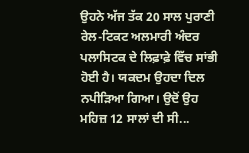ਉਹਨੇ ਅੱਜ ਤੱਕ 20 ਸਾਲ ਪੁਰਾਣੀ ਰੇਲ-ਟਿਕਟ ਅਲਮਾਰੀ ਅੰਦਰ ਪਲਾਸਿਟਕ ਦੇ ਲਿਫ਼ਾਫ਼ੇ ਵਿੱਚ ਸਾਂਭੀ ਹੋਈ ਹੈ। ਯਕਦਮ ਉਹਦਾ ਦਿਲ ਨਪੀੜਿਆ ਗਿਆ। ਉਦੋਂ ਉਹ ਮਹਿਜ਼ 12 ਸਾਲਾਂ ਦੀ ਸੀ...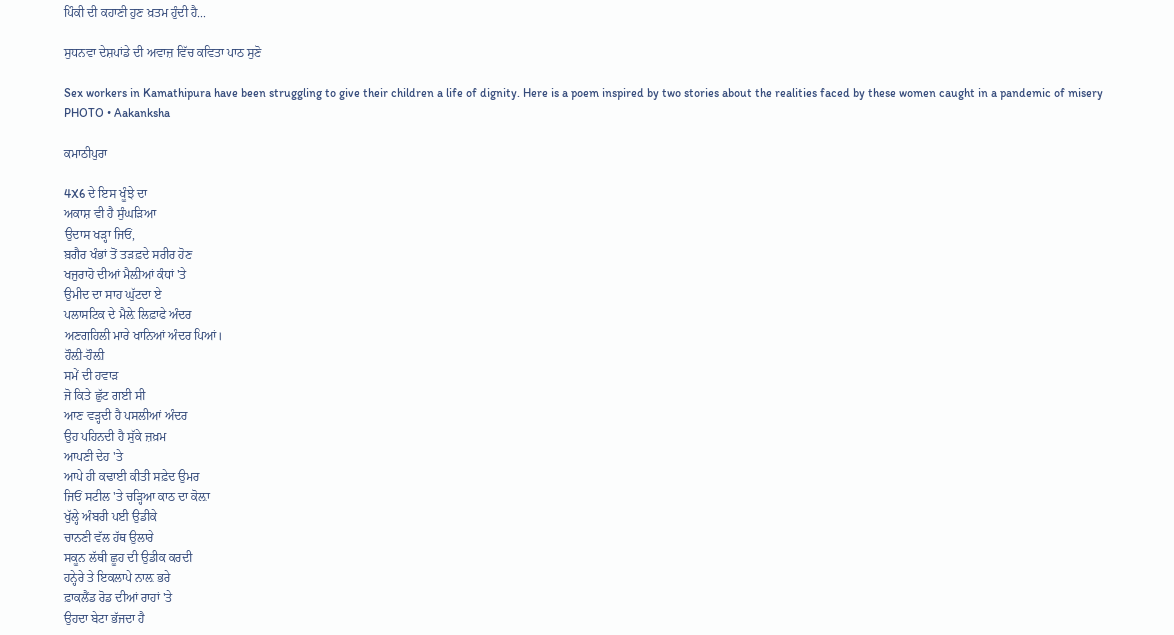ਪਿੰਕੀ ਦੀ ਕਹਾਣੀ ਹੁਣ ਖ਼ਤਮ ਹੁੰਦੀ ਹੈ...

ਸੁਧਨਵਾ ਦੇਸ਼ਪਾਂਡੇ ਦੀ ਅਵਾਜ਼ ਵਿੱਚ ਕਵਿਤਾ ਪਾਠ ਸੁਣੋ

Sex workers in Kamathipura have been struggling to give their children a life of dignity. Here is a poem inspired by two stories about the realities faced by these women caught in a pandemic of misery
PHOTO • Aakanksha

ਕਮਾਠੀਪੁਰਾ

4X6 ਦੇ ਇਸ ਖੂੰਝੇ ਦਾ
ਅਕਾਸ਼ ਵੀ ਹੈ ਸੁੰਘੜਿਆ
ਉਦਾਸ ਖੜ੍ਹਾ ਜਿਓਂ,
ਬ਼ਗੈਰ ਖੰਭਾਂ ਤੋਂ ਤੜਫ਼ਦੇ ਸਰੀਰ ਹੋਣ
ਖਜੁਰਾਹੋ ਦੀਆਂ ਮੈਲ਼ੀਆਂ ਕੰਧਾਂ 'ਤੇ
ਉਮੀਦ ਦਾ ਸਾਹ ਘੁੱਟਦਾ ਏ
ਪਲਾਸਟਿਕ ਦੇ ਮੈਲ਼ੇ ਲਿਫ਼ਾਫੇ ਅੰਦਰ
ਅਣਗਹਿਲੀ ਮਾਰੇ ਖਾਨਿਆਂ ਅੰਦਰ ਪਿਆਂ।
ਹੌਲ਼ੀ-ਹੌਲ਼ੀ
ਸਮੇਂ ਦੀ ਹਵਾੜ
ਜੋ ਕਿਤੇ ਛੁੱਟ ਗਈ ਸੀ
ਆਣ ਵੜ੍ਹਦੀ ਹੈ ਪਸਲੀਆਂ ਅੰਦਰ
ਉਹ ਪਹਿਨਦੀ ਹੈ ਸੁੱਕੇ ਜ਼ਖ਼ਮ
ਆਪਣੀ ਦੇਹ 'ਤੇ
ਆਪੇ ਹੀ ਕਢਾਈ ਕੀਤੀ ਸਫ਼ੇਦ ਉਮਰ
ਜਿਓਂ ਸਟੀਲ 'ਤੇ ਚੜ੍ਹਿਆ ਕਾਠ ਦਾ ਕੋਲ਼ਾ
ਖੁੱਲ੍ਹੇ ਅੰਬਰੀ ਪਈ ਉਡੀਕੇ
ਚਾਨਣੀ ਵੱਲ ਹੱਥ ਉਲਾਰੇ
ਸਕੂਨ ਲੱਥੀ ਛੂਹ ਦੀ ਉਡੀਕ ਕਰਦੀ
ਹਨ੍ਹੇਰੇ ਤੇ ਇਕਲਾਪੇ ਨਾਲ਼ ਭਰੇ
ਫ਼ਾਕਲੈਂਡ ਰੋਡ ਦੀਆਂ ਰਾਹਾਂ 'ਤੇ
ਉਹਦਾ ਬੇਟਾ ਭੱਜਦਾ ਹੈ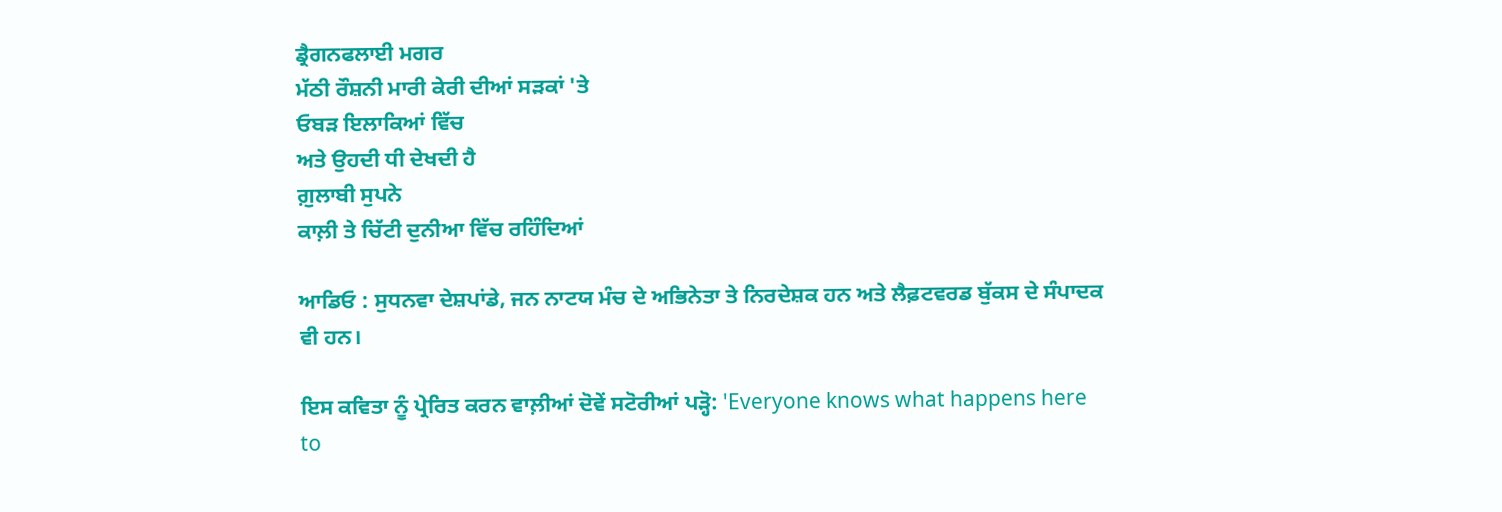ਡ੍ਰੈਗਨਫਲਾਈ ਮਗਰ
ਮੱਠੀ ਰੌਸ਼ਨੀ ਮਾਰੀ ਕੇਰੀ ਦੀਆਂ ਸੜਕਾਂ 'ਤੇ
ਓਬੜ ਇਲਾਕਿਆਂ ਵਿੱਚ
ਅਤੇ ਉਹਦੀ ਧੀ ਦੇਖਦੀ ਹੈ
ਗ਼ੁਲਾਬੀ ਸੁਪਨੇ
ਕਾਲ਼ੀ ਤੇ ਚਿੱਟੀ ਦੁਨੀਆ ਵਿੱਚ ਰਹਿੰਦਿਆਂ

ਆਡਿਓ : ਸੁਧਨਵਾ ਦੇਸ਼ਪਾਂਡੇ, ਜਨ ਨਾਟਯ ਮੰਚ ਦੇ ਅਭਿਨੇਤਾ ਤੇ ਨਿਰਦੇਸ਼ਕ ਹਨ ਅਤੇ ਲੈਫ਼ਟਵਰਡ ਬੁੱਕਸ ਦੇ ਸੰਪਾਦਕ ਵੀ ਹਨ।

ਇਸ ਕਵਿਤਾ ਨੂੰ ਪ੍ਰੇਰਿਤ ਕਰਨ ਵਾਲ਼ੀਆਂ ਦੋਵੇਂ ਸਟੋਰੀਆਂ ਪੜ੍ਹੋ: 'Everyone knows what happens here to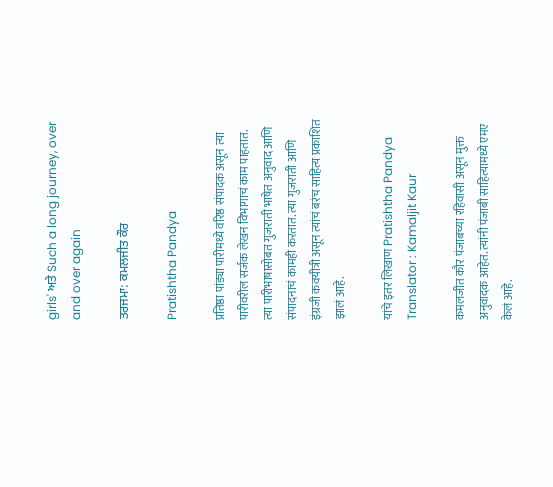girls' ਅਤੇ Such a long journey, over and over again

ਤਰਜਮਾ: ਕਮਲਜੀਤ ਕੌਰ

Pratishtha Pandya

प्रतिष्ठा पांड्या पारीमध्ये वरिष्ठ संपादक असून त्या पारीवरील सर्जक लेखन विभागाचं काम पाहतात. त्या पारीभाषासोबत गुजराती भाषेत अनुवाद आणि संपादनाचं कामही करतात. त्या गुजराती आणि इंग्रजी कवयीत्री असून त्यांचं बरंच साहित्य प्रकाशित झालं आहे.

यांचे इतर लिखाण Pratishtha Pandya
Translator : Kamaljit Kaur

कमलजीत कौर पंजाबच्या रहिवासी असून मुक्त अनुवादक आहेत. त्यांनी पंजाबी साहित्यामध्ये एमए केलं आहे.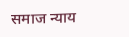समाज न्याय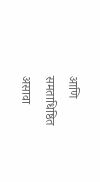आणि समताधिष्ठित असावा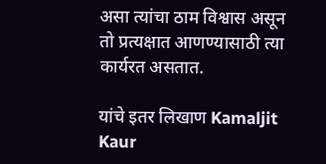असा त्यांचा ठाम विश्वास असून तो प्रत्यक्षात आणण्यासाठी त्या कार्यरत असतात.

यांचे इतर लिखाण Kamaljit Kaur